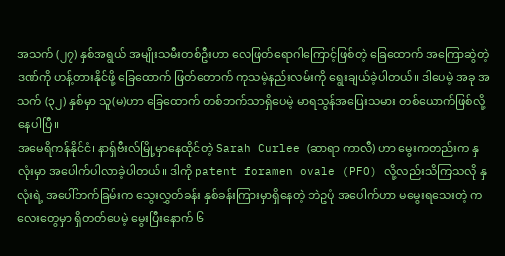အသက် (၂၇) နှစ်အရွယ် အမျိုးသမီးတစ်ဦးဟာ လေဖြတ်ရောဂါကြောင့်ဖြစ်တဲ့ ခြေထောက် အကြောဆွဲတဲ့ဒဏ်ကို ဟန့်တားနိုင်ဖို့ ခြေထောက် ဖြတ်တောက် ကုသမဲ့နည်းလမ်းကို ရွေးချယ်ခဲ့ပါတယ်။ ဒါပေမဲ့ အခု အသက် (၃၂) နှစ်မှာ သူ(မ)ဟာ ခြေထောက် တစ်ဘက်သာရှိပေမဲ့ မာရသွန်အပြေးသမား တစ်ယောက်ဖြစ်လို့နေပါပြီ။
အမေရိကန်နိုင်ငံ၊ နာရှ်ဗီးလ်မြို့မှာနေထိုင်တဲ့ Sarah Curlee (ဆာရာ ကာလီ) ဟာ မွေးကတည်းက နှလုံးမှာ အပေါက်ပါလာခဲ့ပါတယ်။ ဒါကို patent foramen ovale (PFO) လို့လည်းသိကြသလို နှလုံးရဲ့ အပေါ်ဘက်ခြမ်းက သွေးလွှတ်ခန်း နှစ်ခန်းကြားမှာရှိနေတဲ့ ဘဲဥပုံ အပေါက်ဟာ မမွေးရသေးတဲ့ ကလေးတွေမှာ ရှိတတ်ပေမဲ့ မွေးပြီးနောက် ၆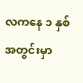လကနေ ၁ နှစ်အတွင်းမှာ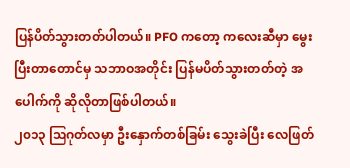ပြန်ပိတ်သွားတတ်ပါတယ်။ PFO ကတော့ ကလေးဆီမှာ မွေးပြီးတာတောင်မှ သဘာဝအတိုင်း ပြန်မပိတ်သွားတတ်တဲ့ အပေါက်ကို ဆိုလိုတာဖြစ်ပါတယ်။
၂၀၁၃ ဩဂုတ်လမှာ ဦးနှောက်တစ်ခြမ်း သွေးခဲပြီး လေဖြတ်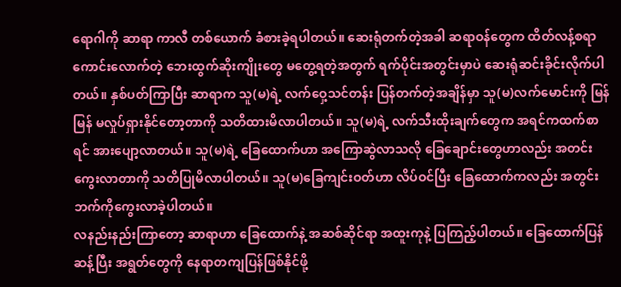ရောဂါကို ဆာရာ ကာလီ တစ်ယောက် ခံစားခဲ့ရပါတယ်။ ဆေးရုံတက်တဲ့အခါ ဆရာဝန်တွေက ထိတ်လန့်စရာကောင်းလောက်တဲ့ ဘေးထွက်ဆိုးကျိုးတွေ မတွေ့ရတဲ့အတွက် ရက်ပိုင်းအတွင်းမှာပဲ ဆေးရုံဆင်းခိုင်းလိုက်ပါတယ်။ နှစ်ပတ်ကြာပြီး ဆာရာက သူ(မ)ရဲ့ လက်ဝှေ့သင်တန်း ပြန်တက်တဲ့အချိန်မှာ သူ(မ)လက်မောင်းကို မြန်မြန် မလှုပ်ရှားနိုင်တော့တာကို သတိထားမိလာပါတယ်။ သူ(မ)ရဲ့ လက်သီးထိုးချက်တွေက အရင်ကထက်စာရင် အားပျော့လာတယ်။ သူ(မ)ရဲ့ ခြေထောက်ဟာ အကြောဆွဲလာသလို ခြေချောင်းတွေဟာလည်း အတင်းကွေးလာတာကို သတိပြုမိလာပါတယ်။ သူ(မ)ခြေကျင်းဝတ်ဟာ လိပ်ဝင်ပြီး ခြေထောက်ကလည်း အတွင်းဘက်ကိုကွေးလာခဲ့ပါတယ်။
လနည်းနည်းကြာတော့ ဆာရာဟာ ခြေထောက်နဲ့ အဆစ်ဆိုင်ရာ အထူးကုနဲ့ ပြကြည့်ပါတယ်။ ခြေထောက်ပြန်ဆန့်ပြီး အရွတ်တွေကို နေရာတကျပြန်ဖြစ်နိုင်ဖို့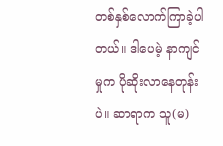တစ်နှစ်လောက်ကြာခဲ့ပါတယ်။ ဒါပေမဲ့ နာကျင်မှုက ပိုဆိုးလာနေတုန်းပဲ။ ဆာရာက သူ(မ)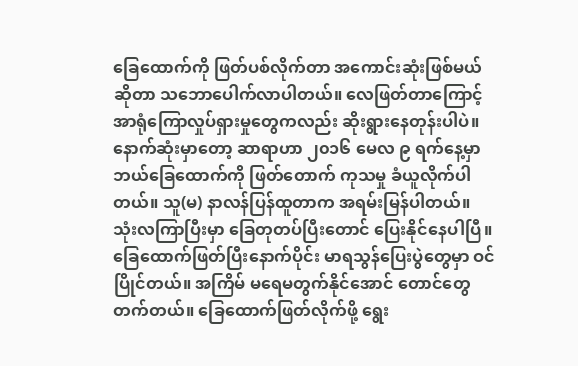ခြေထောက်ကို ဖြတ်ပစ်လိုက်တာ အကောင်းဆုံးဖြစ်မယ်ဆိုတာ သဘောပေါက်လာပါတယ်။ လေဖြတ်တာကြောင့် အာရုံကြောလှုပ်ရှားမှုတွေကလည်း ဆိုးရွားနေတုန်းပါပဲ။
နောက်ဆုံးမှာတော့ ဆာရာဟာ ၂၀၁၆ မေလ ၉ ရက်နေ့မှာ ဘယ်ခြေထောက်ကို ဖြတ်တောက် ကုသမှု ခံယူလိုက်ပါတယ်။ သူ(မ) နာလန်ပြန်ထူတာက အရမ်းမြန်ပါတယ်။ သုံးလကြာပြီးမှာ ခြေတုတပ်ပြီးတောင် ပြေးနိုင်နေပါပြီ။ ခြေထောက်ဖြတ်ပြီးနောက်ပိုင်း မာရသွန်ပြေးပွဲတွေမှာ ဝင်ပြိုင်တယ်။ အကြိမ် မရေမတွက်နိုင်အောင် တောင်တွေတက်တယ်။ ခြေထောက်ဖြတ်လိုက်ဖို့ ရွေး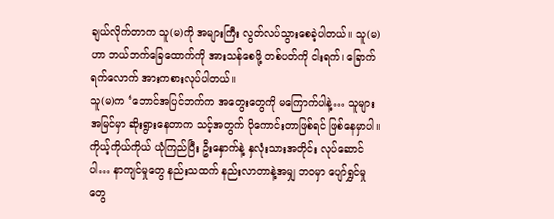ချယ်လိုက်တာက သူ(မ)ကို အများကြီး လွတ်လပ်သွားစေခဲ့ပါတယ်။ သူ(မ)ဟာ ဘယ်ဘက်ခြေထောက်ကို အားသန်စေဖို့ တစ်ပတ်ကို ငါးရက်၊ ခြောက်ရက်လောက် အားကစားလုပ်ပါတယ်။
သူ(မ)က ‘ဘောင်အပြင်ဘက်က အတွေးတွေကို မကြောက်ပါနဲ့… သူများအမြင်မှာ ဆိုးရွားနေတာက သင့်အတွက် ပိုကောင်းတာဖြစ်ရင် ဖြစ်နေမှာပါ။ ကိုယ့်ကိုယ်ကိုယ် ယုံကြည်ပြီး ဦးနှောက်နဲ့ နှလုံးသားအတိုင်း လုပ်ဆောင်ပါ… နာကျင်မှုတွေ နည်းသထက် နည်းလာတာနဲ့အမျှ ဘဝမှာ ပျော်ရွှင်မှုတွေ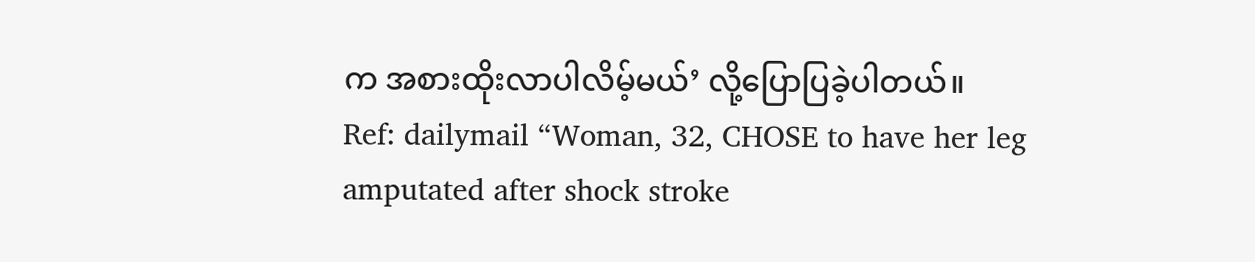က အစားထိုးလာပါလိမ့်မယ်’ လို့ပြောပြခဲ့ပါတယ်။
Ref: dailymail “Woman, 32, CHOSE to have her leg amputated after shock stroke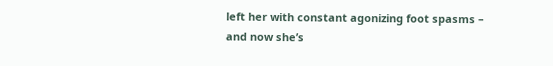left her with constant agonizing foot spasms – and now she’s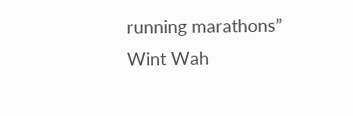running marathons”
Wint Wah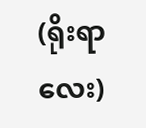(ရိုးရာလေး)